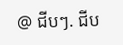@ ជីបៗ. ជីប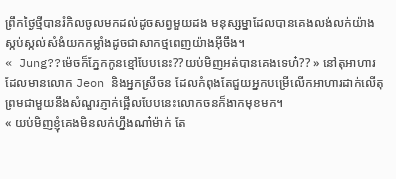ព្រឹកថ្ងៃថ្មីបានរំកិលចូលមកដល់ដូចសព្វមួយដង មនុស្សម្នាដែលបានគេងលង់លក់យ៉ាងស្កប់ស្កល់សំងំយកកម្លាំងដូចជាសាកថ្មពេញយ៉ាងអ៊ីចឹង។
« Jung??ម៉េចក៏ភ្នែកកូនខ្មៅបែបនេះ??យប់មិញអត់បានគេងទេហ៎?? » នៅតុអាហារដែលមានលោក Jeon និងអ្នកស្រីចន ដែលកំពុងតែជួយអ្នកបម្រើលើកអាហារដាក់លើតុ ព្រមជាមួយនឹងសំណួរភ្ញាក់ផ្អើលបែបនេះលោកចនក៏ងាកមុខមក។
« យប់មិញខ្ញុំគេងមិនលក់ហ្នឹងណា៎ម៉ាក់ តែ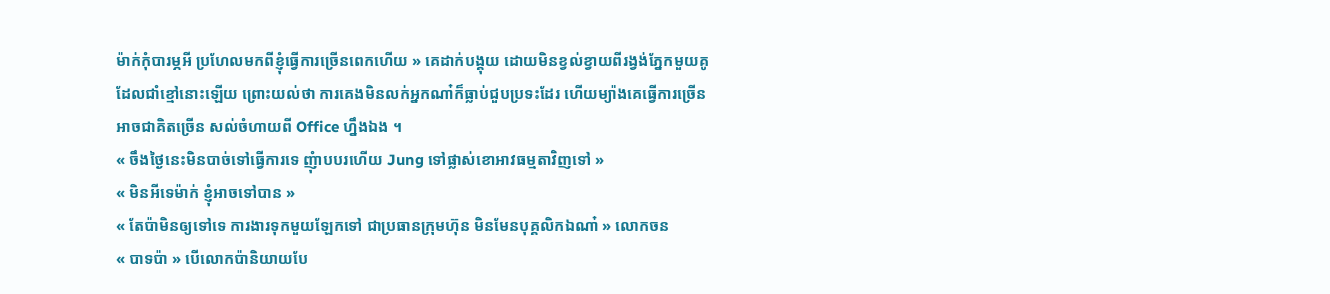ម៉ាក់កុំបារម្ភអី ប្រហែលមកពីខ្ញុំធ្វើការច្រើនពេកហើយ » គេដាក់បង្គុយ ដោយមិនខ្វល់ខ្វាយពីរង្វង់ភ្នែកមួយគូដែលជាំខ្មៅនោះឡើយ ព្រោះយល់ថា ការគេងមិនលក់អ្នកណា៎ក៏ធ្លាប់ជួបប្រទះដែរ ហើយម្យ៉ាងគេធ្វើការច្រើន អាចជាគិតច្រើន សល់ចំហាយពី Office ហ្នឹងឯង ។
« ចឹងថ្ងៃនេះមិនបាច់ទៅធ្វើការទេ ញុំាបបរហើយ Jung ទៅផ្លាស់ខោអាវធម្មតាវិញទៅ »
« មិនអីទេម៉ាក់ ខ្ញុំអាចទៅបាន »
« តែប៉ាមិនឲ្យទៅទេ ការងារទុកមួយឡែកទៅ ជាប្រធានក្រុមហ៊ុន មិនមែនបុគ្គលិកឯណា៎ » លោកចន
« បាទប៉ា » បើលោកប៉ានិយាយបែ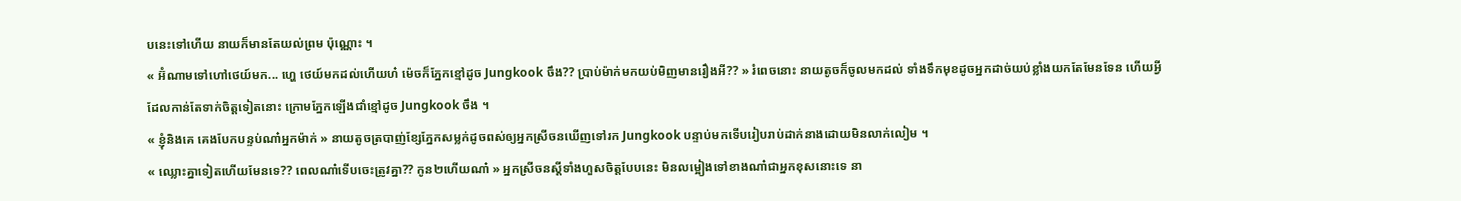បនេះទៅហើយ នាយក៏មានតែយល់ព្រម ប៉ុណ្ណោះ ។
« អ៊ំណាមទៅហៅថេយ៍មក... ហ្ហេ ថេយ៍មកដល់ហើយហ៎ ម៉េចក៏ភ្នែកខ្មៅដូច Jungkook ចឹង?? ប្រាប់ម៉ាក់មកយប់មិញមានរឿងអី?? » រំពេចនោះ នាយតូចក៏ចូលមកដល់ ទាំងទឹកមុខដូចអ្នកដាច់យប់ខ្លាំងយកតែមែនទែន ហើយអ្វីដែលកាន់តែទាក់ចិត្តទៀតនោះ ក្រោមភ្នែកឡើងជាំខ្មៅដូច Jungkook ចឹង ។
« ខ្ញុំនិងគេ គេងបែកបន្ទប់ណា៎អ្នកម៉ាក់ » នាយតូចត្របាញ់ខ្សែភ្នែកសម្លក់ដូចពស់ឲ្យអ្នកស្រីចនឃើញទៅរក Jungkook បន្ទាប់មកទើបរៀបរាប់ដាក់នាងដោយមិនលាក់លៀម ។
« ឈ្លោះគ្នាទៀតហើយមែនទេ?? ពេលណា៎ទើបចេះត្រូវគ្នា?? កូន២ហើយណា៎ » អ្នកស្រីចនស្ដីទាំងហួសចិត្តបែបនេះ មិនលម្អៀងទៅខាងណា៎ជាអ្នកខុសនោះទេ នា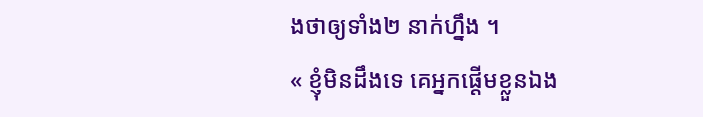ងថាឲ្យទាំង២ នាក់ហ្នឹង ។
« ខ្ញុំមិនដឹងទេ គេអ្នកផ្ដើមខ្លួនឯង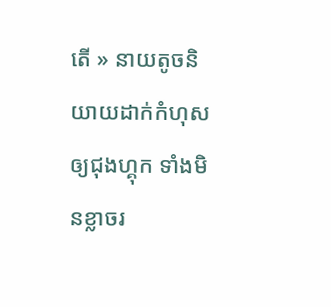តើ » នាយតូចនិយាយដាក់កំហុសឲ្យជុងហ្គុក ទាំងមិនខ្លាចរ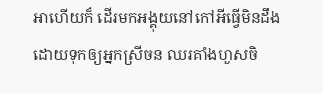អាហើយក៏ ដើរមកអង្គុយនៅកៅអីធ្វើមិនដឹង ដោយទុកឲ្យអ្នកស្រីចន ឈរគាំងហួសចិ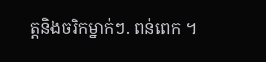ត្តនិងចរិកម្នាក់ៗ. ពន់ពេក ។